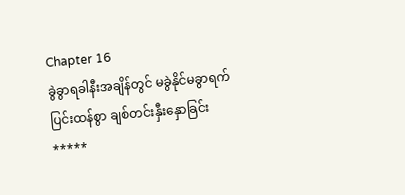Chapter 16
ခွဲခွာရခါနီးအချိန်တွင် မခွဲနိုင်မခွာရက် ပြင်းထန်စွာ ချစ်တင်းနှီးနှောခြင်း
*****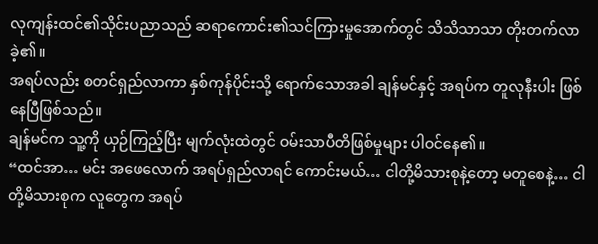လုကျန်းထင်၏သိုင်းပညာသည် ဆရာကောင်း၏သင်ကြားမှုအောက်တွင် သိသိသာသာ တိုးတက်လာခဲ့၏။
အရပ်လည်း စတင်ရှည်လာကာ နှစ်ကုန်ပိုင်းသို့ ရောက်သောအခါ ချန်မင်နှင့် အရပ်က တူလုနီးပါး ဖြစ်နေပြီဖြစ်သည်။
ချန်မင်က သူ့ကို ယှဉ်ကြည့်ပြီး မျက်လုံးထဲတွင် ဝမ်းသာပီတိဖြစ်မှုများ ပါဝင်နေ၏။
“ထင်အာ… မင်း အဖေလောက် အရပ်ရှည်လာရင် ကောင်းမယ်… ငါတို့မိသားစုနဲ့တော့ မတူစေနဲ့… ငါတို့မိသားစုက လူတွေက အရပ်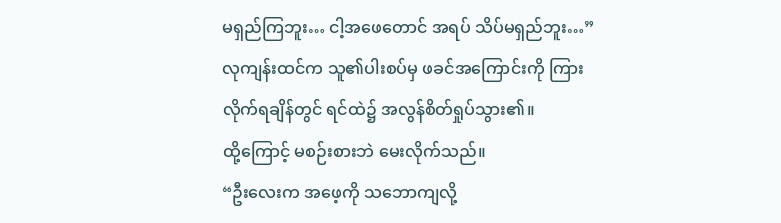မရှည်ကြဘူး… ငါ့အဖေတောင် အရပ် သိပ်မရှည်ဘူး…”
လုကျန်းထင်က သူ၏ပါးစပ်မှ ဖခင်အကြောင်းကို ကြားလိုက်ရချိန်တွင် ရင်ထဲ၌ အလွန်စိတ်ရှုပ်သွား၏။
ထို့ကြောင့် မစဉ်းစားဘဲ မေးလိုက်သည်။
“ဦးလေးက အဖေ့ကို သဘောကျလို့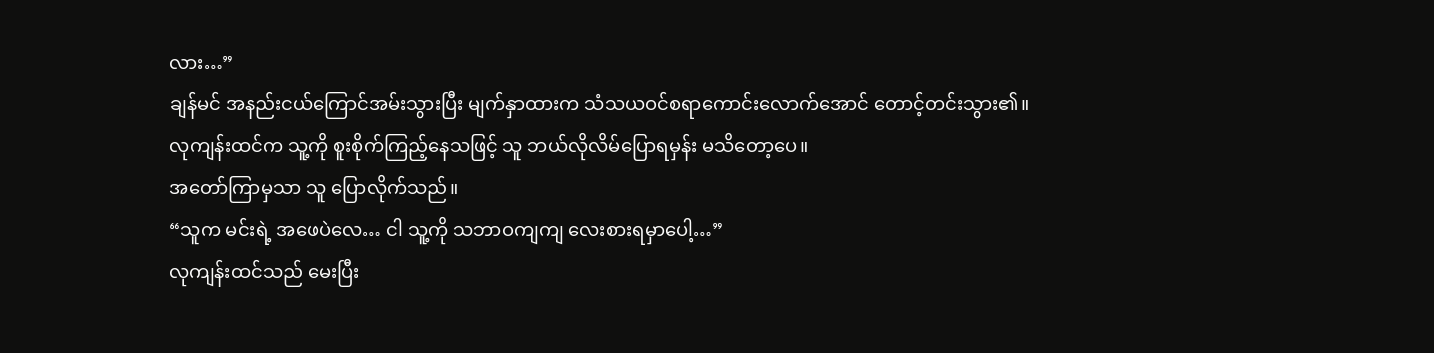လား…”
ချန်မင် အနည်းငယ်ကြောင်အမ်းသွားပြီး မျက်နှာထားက သံသယဝင်စရာကောင်းလောက်အောင် တောင့်တင်းသွား၏။
လုကျန်းထင်က သူ့ကို စူးစိုက်ကြည့်နေသဖြင့် သူ ဘယ်လိုလိမ်ပြောရမှန်း မသိတော့ပေ။
အတော်ကြာမှသာ သူ ပြောလိုက်သည်။
“သူက မင်းရဲ့ အဖေပဲလေ… ငါ သူ့ကို သဘာဝကျကျ လေးစားရမှာပေါ့…”
လုကျန်းထင်သည် မေးပြီး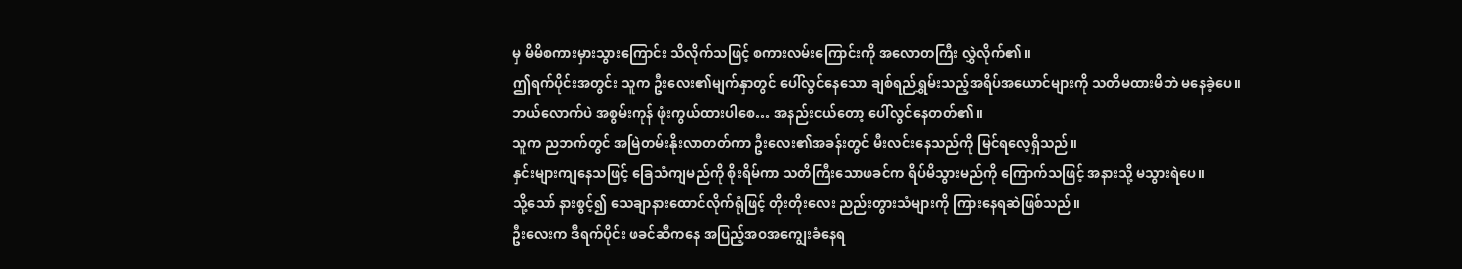မှ မိမိစကားမှားသွားကြောင်း သိလိုက်သဖြင့် စကားလမ်းကြောင်းကို အလောတကြီး လွှဲလိုက်၏။
ဤရက်ပိုင်းအတွင်း သူက ဦးလေး၏မျက်နှာတွင် ပေါ်လွင်နေသော ချစ်ရည်ရွှမ်းသည့်အရိပ်အယောင်များကို သတိမထားမိဘဲ မနေခဲ့ပေ။
ဘယ်လောက်ပဲ အစွမ်းကုန် ဖုံးကွယ်ထားပါစေ… အနည်းငယ်တော့ ပေါ်လွင်နေတတ်၏။
သူက ညဘက်တွင် အမြဲတမ်းနိုးလာတတ်ကာ ဦးလေး၏အခန်းတွင် မီးလင်းနေသည်ကို မြင်ရလေ့ရှိသည်။
နှင်းများကျနေသဖြင့် ခြေသံကျမည်ကို စိုးရိမ်ကာ သတိကြီးသောဖခင်က ရိပ်မိသွားမည်ကို ကြောက်သဖြင့် အနားသို့ မသွားရဲပေ။
သို့သော် နားစွင့်၍ သေချာနားထောင်လိုက်ရုံဖြင့် တိုးတိုးလေး ညည်းတွားသံများကို ကြားနေရဆဲဖြစ်သည်။
ဦးလေးက ဒီရက်ပိုင်း ဖခင်ဆီကနေ အပြည့်အဝအကျွေးခံနေရ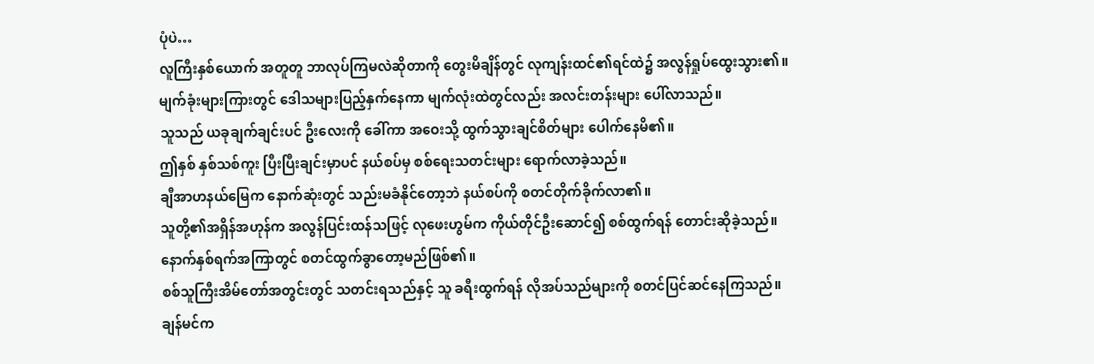ပုံပဲ…
လူကြီးနှစ်ယောက် အတူတူ ဘာလုပ်ကြမလဲဆိုတာကို တွေးမိချိန်တွင် လုကျန်းထင်၏ရင်ထဲ၌ အလွန်ရှုပ်ထွေးသွား၏။
မျက်ခုံးများကြားတွင် ဒေါသများပြည့်နှက်နေကာ မျက်လုံးထဲတွင်လည်း အလင်းတန်းများ ပေါ်လာသည်။
သူသည် ယခုချက်ချင်းပင် ဦးလေးကို ခေါ်ကာ အဝေးသို့ ထွက်သွားချင်စိတ်များ ပေါက်နေမိ၏။
ဤနှစ် နှစ်သစ်ကူး ပြီးပြီးချင်းမှာပင် နယ်စပ်မှ စစ်ရေးသတင်းများ ရောက်လာခဲ့သည်။
ချီအာဟနယ်မြေက နောက်ဆုံးတွင် သည်းမခံနိုင်တော့ဘဲ နယ်စပ်ကို စတင်တိုက်ခိုက်လာ၏။
သူတို့၏အရှိန်အဟုန်က အလွန်ပြင်းထန်သဖြင့် လုဖေးဟွမ်က ကိုယ်တိုင်ဦးဆောင်၍ စစ်ထွက်ရန် တောင်းဆိုခဲ့သည်။
နောက်နှစ်ရက်အကြာတွင် စတင်ထွက်ခွာတော့မည်ဖြစ်၏။
စစ်သူကြီးအိမ်တော်အတွင်းတွင် သတင်းရသည်နှင့် သူ ခရီးထွက်ရန် လိုအပ်သည်များကို စတင်ပြင်ဆင်နေကြသည်။
ချန်မင်က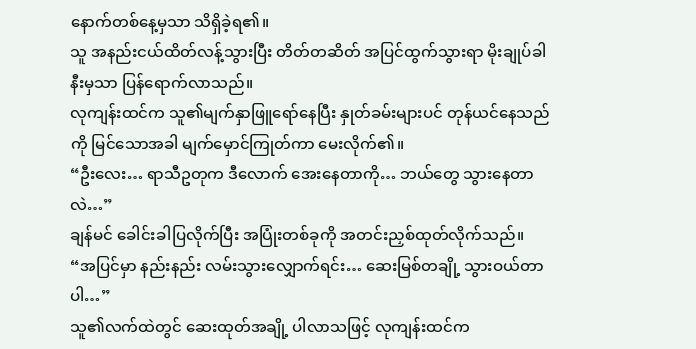နောက်တစ်နေ့မှသာ သိရှိခဲ့ရ၏။
သူ အနည်းငယ်ထိတ်လန့်သွားပြီး တိတ်တဆိတ် အပြင်ထွက်သွားရာ မိုးချုပ်ခါနီးမှသာ ပြန်ရောက်လာသည်။
လုကျန်းထင်က သူ၏မျက်နှာဖြူရော်နေပြီး နှုတ်ခမ်းများပင် တုန်ယင်နေသည်ကို မြင်သောအခါ မျက်မှောင်ကြုတ်ကာ မေးလိုက်၏။
“ဦးလေး… ရာသီဥတုက ဒီလောက် အေးနေတာကို… ဘယ်တွေ သွားနေတာလဲ…”
ချန်မင် ခေါင်းခါပြလိုက်ပြီး အပြုံးတစ်ခုကို အတင်းညှစ်ထုတ်လိုက်သည်။
“အပြင်မှာ နည်းနည်း လမ်းသွားလျှောက်ရင်း… ဆေးမြစ်တချို့ သွားဝယ်တာပါ…”
သူ၏လက်ထဲတွင် ဆေးထုတ်အချို့ ပါလာသဖြင့် လုကျန်းထင်က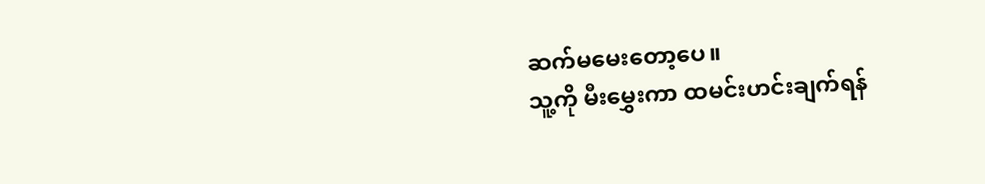ဆက်မမေးတော့ပေ။
သူ့ကို မီးမွှေးကာ ထမင်းဟင်းချက်ရန်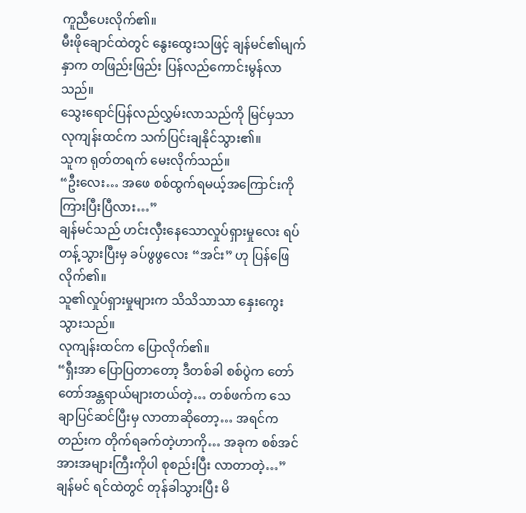ကူညီပေးလိုက်၏။
မီးဖိုချောင်ထဲတွင် နွေးထွေးသဖြင့် ချန်မင်၏မျက်နှာက တဖြည်းဖြည်း ပြန်လည်ကောင်းမွန်လာသည်။
သွေးရောင်ပြန်လည်လွှမ်းလာသည်ကို မြင်မှသာ လုကျန်းထင်က သက်ပြင်းချနိုင်သွား၏။
သူက ရုတ်တရက် မေးလိုက်သည်။
“ဦးလေး… အဖေ စစ်ထွက်ရမယ့်အကြောင်းကို ကြားပြီးပြီလား…”
ချန်မင်သည် ဟင်းလှီးနေသောလှုပ်ရှားမှုလေး ရပ်တန့်သွားပြီးမှ ခပ်ဖွဖွလေး “အင်း” ဟု ပြန်ဖြေလိုက်၏။
သူ၏လှုပ်ရှားမှုများက သိသိသာသာ နှေးကွေးသွားသည်။
လုကျန်းထင်က ပြောလိုက်၏။
“ရှီးအာ ပြောပြတာတော့ ဒီတစ်ခါ စစ်ပွဲက တော်တော်အန္တရာယ်များတယ်တဲ့… တစ်ဖက်က သေချာပြင်ဆင်ပြီးမှ လာတာဆိုတော့… အရင်ကတည်းက တိုက်ရခက်တဲ့ဟာကို… အခုက စစ်အင်အားအများကြီးကိုပါ စုစည်းပြီး လာတာတဲ့…”
ချန်မင် ရင်ထဲတွင် တုန်ခါသွားပြီး မိ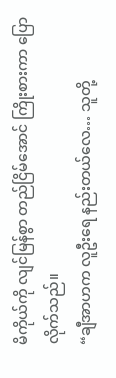မိကိုယ်ကို လျင်မြန်စွာ တည်ငြိမ်အောင် ကြိုးစားကာ ပြောလိုက်သည်။
“ချီအာဟက လူဦးရေ နည်းတယ်လေ… သူတို့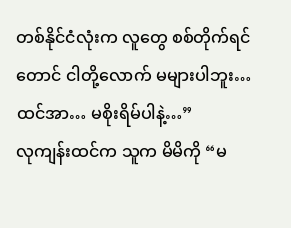တစ်နိုင်ငံလုံးက လူတွေ စစ်တိုက်ရင်တောင် ငါတို့လောက် မများပါဘူး… ထင်အာ… မစိုးရိမ်ပါနဲ့…”
လုကျန်းထင်က သူက မိမိကို “မ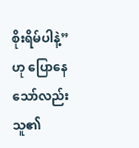စိုးရိမ်ပါနဲ့” ဟု ပြောနေသော်လည်း သူ၏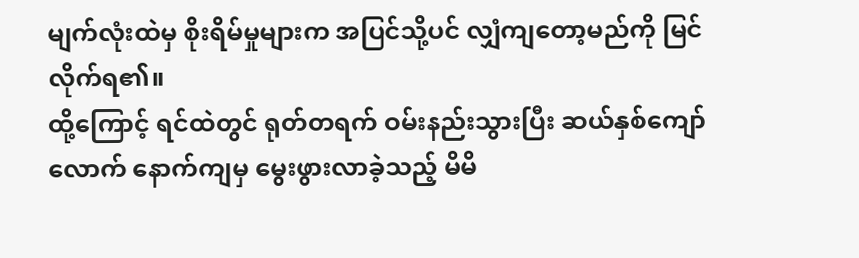မျက်လုံးထဲမှ စိုးရိမ်မှုများက အပြင်သို့ပင် လျှံကျတော့မည်ကို မြင်လိုက်ရ၏။
ထို့ကြောင့် ရင်ထဲတွင် ရုတ်တရက် ဝမ်းနည်းသွားပြီး ဆယ်နှစ်ကျော်လောက် နောက်ကျမှ မွေးဖွားလာခဲ့သည့် မိမိ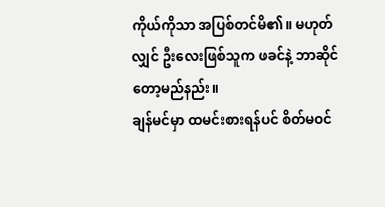ကိုယ်ကိုသာ အပြစ်တင်မိ၏။ မဟုတ်လျှင် ဦးလေးဖြစ်သူက ဖခင်နဲ့ ဘာဆိုင်တော့မည်နည်း။
ချန်မင်မှာ ထမင်းစားရန်ပင် စိတ်မဝင်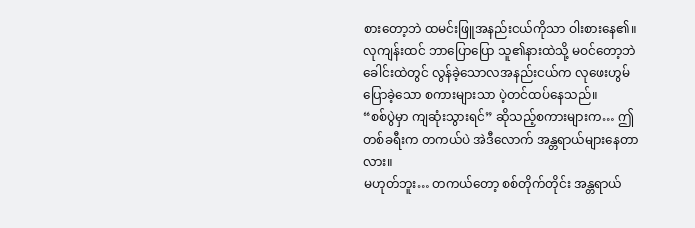စားတော့ဘဲ ထမင်းဖြူအနည်းငယ်ကိုသာ ဝါးစားနေ၏။
လုကျန်းထင် ဘာပြောပြော သူ၏နားထဲသို့ မဝင်တော့ဘဲ ခေါင်းထဲတွင် လွန်ခဲ့သောလအနည်းငယ်က လုဖေးဟွမ်ပြောခဲ့သော စကားများသာ ပဲ့တင်ထပ်နေသည်။
“စစ်ပွဲမှာ ကျဆုံးသွားရင်” ဆိုသည့်စကားများက… ဤတစ်ခရီးက တကယ်ပဲ အဲဒီလောက် အန္တရာယ်များနေတာလား။
မဟုတ်ဘူး… တကယ်တော့ စစ်တိုက်တိုင်း အန္တရာယ်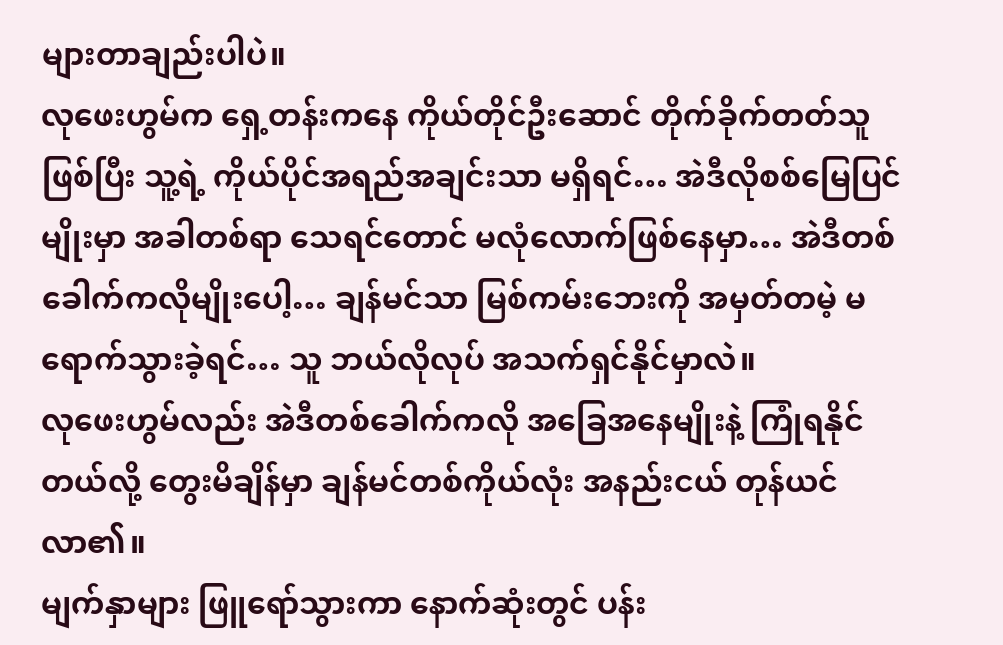များတာချည်းပါပဲ။
လုဖေးဟွမ်က ရှေ့တန်းကနေ ကိုယ်တိုင်ဦးဆောင် တိုက်ခိုက်တတ်သူဖြစ်ပြီး သူ့ရဲ့ ကိုယ်ပိုင်အရည်အချင်းသာ မရှိရင်… အဲဒီလိုစစ်မြေပြင်မျိုးမှာ အခါတစ်ရာ သေရင်တောင် မလုံလောက်ဖြစ်နေမှာ… အဲဒီတစ်ခေါက်ကလိုမျိုးပေါ့… ချန်မင်သာ မြစ်ကမ်းဘေးကို အမှတ်တမဲ့ မရောက်သွားခဲ့ရင်… သူ ဘယ်လိုလုပ် အသက်ရှင်နိုင်မှာလဲ။
လုဖေးဟွမ်လည်း အဲဒီတစ်ခေါက်ကလို အခြေအနေမျိုးနဲ့ ကြုံရနိုင်တယ်လို့ တွေးမိချိန်မှာ ချန်မင်တစ်ကိုယ်လုံး အနည်းငယ် တုန်ယင်လာ၏။
မျက်နှာများ ဖြူရော်သွားကာ နောက်ဆုံးတွင် ပန်း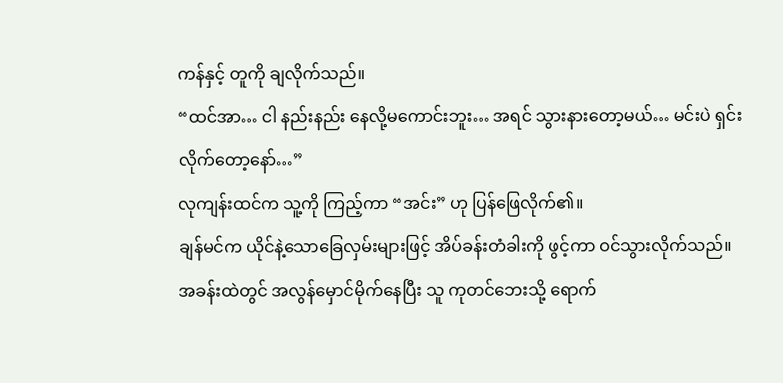ကန်နှင့် တူကို ချလိုက်သည်။
“ထင်အာ… ငါ နည်းနည်း နေလို့မကောင်းဘူး… အရင် သွားနားတော့မယ်… မင်းပဲ ရှင်းလိုက်တော့နော်…”
လုကျန်းထင်က သူ့ကို ကြည့်ကာ “အင်း” ဟု ပြန်ဖြေလိုက်၏။
ချန်မင်က ယိုင်နဲ့သောခြေလှမ်းများဖြင့် အိပ်ခန်းတံခါးကို ဖွင့်ကာ ဝင်သွားလိုက်သည်။
အခန်းထဲတွင် အလွန်မှောင်မိုက်နေပြီး သူ ကုတင်ဘေးသို့ ရောက်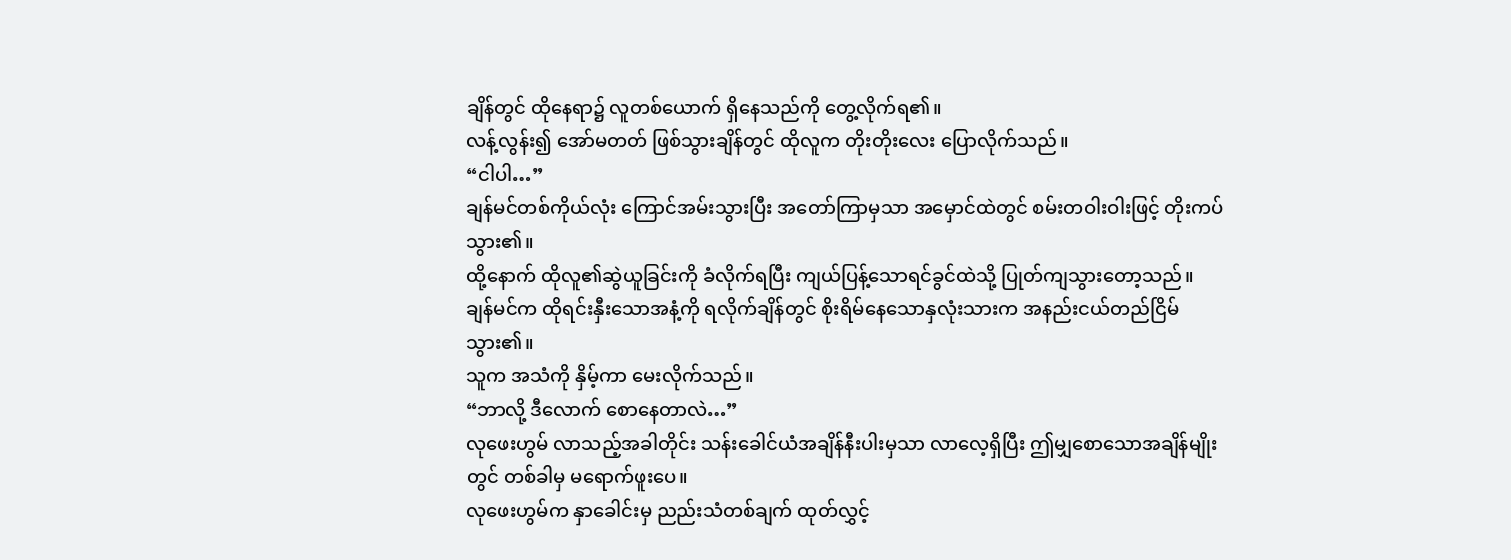ချိန်တွင် ထိုနေရာ၌ လူတစ်ယောက် ရှိနေသည်ကို တွေ့လိုက်ရ၏။
လန့်လွန်း၍ အော်မတတ် ဖြစ်သွားချိန်တွင် ထိုလူက တိုးတိုးလေး ပြောလိုက်သည်။
“ငါပါ…”
ချန်မင်တစ်ကိုယ်လုံး ကြောင်အမ်းသွားပြီး အတော်ကြာမှသာ အမှောင်ထဲတွင် စမ်းတဝါးဝါးဖြင့် တိုးကပ်သွား၏။
ထို့နောက် ထိုလူ၏ဆွဲယူခြင်းကို ခံလိုက်ရပြီး ကျယ်ပြန့်သောရင်ခွင်ထဲသို့ ပြုတ်ကျသွားတော့သည်။
ချန်မင်က ထိုရင်းနှီးသောအနံ့ကို ရလိုက်ချိန်တွင် စိုးရိမ်နေသောနှလုံးသားက အနည်းငယ်တည်ငြိမ်သွား၏။
သူက အသံကို နှိမ့်ကာ မေးလိုက်သည်။
“ဘာလို့ ဒီလောက် စောနေတာလဲ…”
လုဖေးဟွမ် လာသည့်အခါတိုင်း သန်းခေါင်ယံအချိန်နီးပါးမှသာ လာလေ့ရှိပြီး ဤမျှစောသောအချိန်မျိုးတွင် တစ်ခါမှ မရောက်ဖူးပေ။
လုဖေးဟွမ်က နှာခေါင်းမှ ညည်းသံတစ်ချက် ထုတ်လွှင့်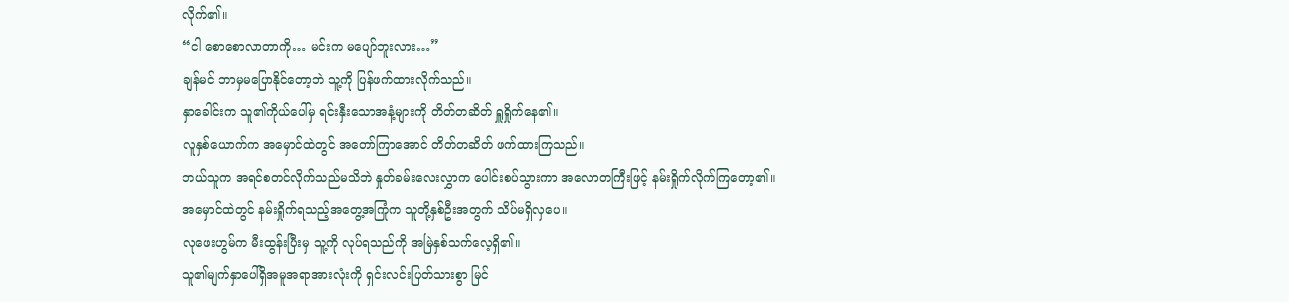လိုက်၏။
“ငါ စောစောလာတာကို… မင်းက မပျော်ဘူးလား…”
ချန်မင် ဘာမှမပြောနိုင်တော့ဘဲ သူ့ကို ပြန်ဖက်ထားလိုက်သည်။
နှာခေါင်းက သူ၏ကိုယ်ပေါ်မှ ရင်းနှီးသောအနံ့များကို တိတ်တဆိတ် ရှူရှိုက်နေ၏။
လူနှစ်ယောက်က အမှောင်ထဲတွင် အတော်ကြာအောင် တိတ်တဆိတ် ဖက်ထားကြသည်။
ဘယ်သူက အရင်စတင်လိုက်သည်မသိဘဲ နှုတ်ခမ်းလေးလွှာက ပေါင်းစပ်သွားကာ အလောတကြီးဖြင့် နမ်းရှိုက်လိုက်ကြတော့၏။
အမှောင်ထဲတွင် နမ်းရှိုက်ရသည့်အတွေ့အကြုံက သူတို့နှစ်ဦးအတွက် သိပ်မရှိလှပေ။
လုဖေးဟွမ်က မီးထွန်းပြီးမှ သူ့ကို လုပ်ရသည်ကို အမြဲနှစ်သက်လေ့ရှိ၏။
သူ၏မျက်နှာပေါ်ရှိအမူအရာအားလုံးကို ရှင်းလင်းပြတ်သားစွာ မြင်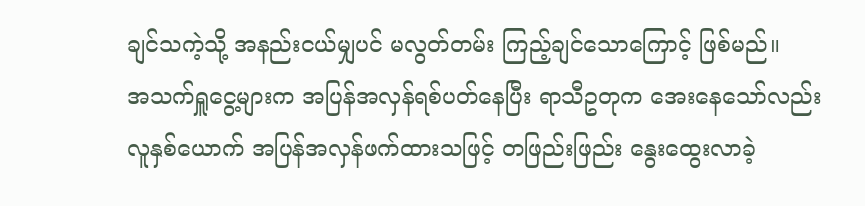ချင်သကဲ့သို့ အနည်းငယ်မျှပင် မလွတ်တမ်း ကြည့်ချင်သောကြောင့် ဖြစ်မည်။
အသက်ရှူငွေ့များက အပြန်အလှန်ရစ်ပတ်နေပြီး ရာသီဥတုက အေးနေသော်လည်း လူနှစ်ယောက် အပြန်အလှန်ဖက်ထားသဖြင့် တဖြည်းဖြည်း နွေးထွေးလာခဲ့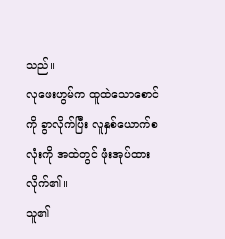သည်။
လုဖေးဟွမ်က ထူထဲသောစောင်ကို ခွာလိုက်ပြီး လူနှစ်ယောက်စလုံးကို အထဲတွင် ဖုံးအုပ်ထားလိုက်၏။
သူ၏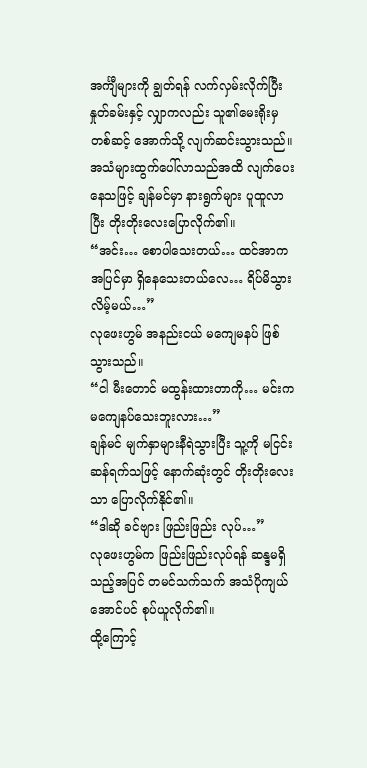အင်္ကျီများကို ချွတ်ရန် လက်လှမ်းလိုက်ပြီး နှုတ်ခမ်းနှင့် လျှာကလည်း သူ၏မေးရိုးမှတစ်ဆင့် အောက်သို့ လျက်ဆင်းသွားသည်။
အသံများထွက်ပေါ်လာသည်အထိ လျက်ပေးနေသဖြင့် ချန်မင်မှာ နားရွက်များ ပူထူလာပြီး တိုးတိုးလေးပြောလိုက်၏။
“အင်း… စောပါသေးတယ်… ထင်အာက အပြင်မှာ ရှိနေသေးတယ်လေ… ရိပ်မိသွားလိမ့်မယ်…”
လုဖေးဟွမ် အနည်းငယ် မကျေမနပ် ဖြစ်သွားသည်။
“ငါ မီးတောင် မထွန်းထားတာကို… မင်းက မကျေနပ်သေးဘူးလား…”
ချန်မင် မျက်နှာများနီရဲသွားပြီး သူ့ကို မငြင်းဆန်ရက်သဖြင့် နောက်ဆုံးတွင် တိုးတိုးလေးသာ ပြောလိုက်နိုင်၏။
“ဒါဆို ခင်ဗျား ဖြည်းဖြည်း လုပ်…”
လုဖေးဟွမ်က ဖြည်းဖြည်းလုပ်ရန် ဆန္ဒမရှိသည့်အပြင် တမင်သက်သက် အသံပိုကျယ်အောင်ပင် စုပ်ယူလိုက်၏။
ထို့ကြောင့်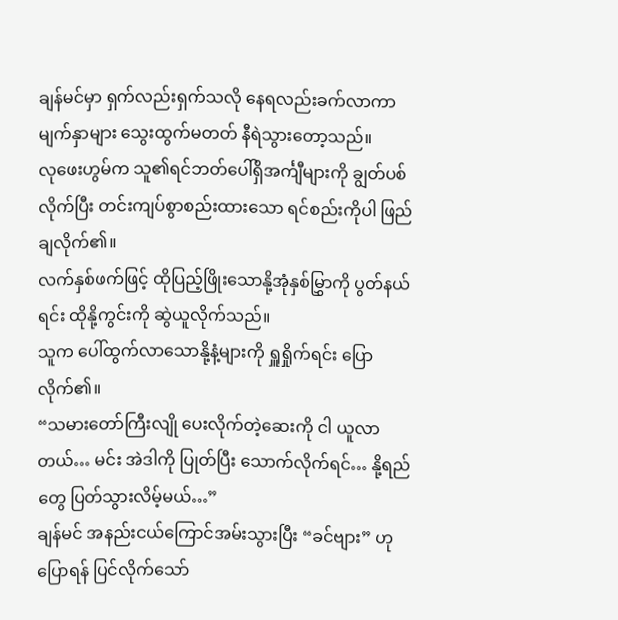ချန်မင်မှာ ရှက်လည်းရှက်သလို နေရလည်းခက်လာကာ မျက်နှာများ သွေးထွက်မတတ် နီရဲသွားတော့သည်။
လုဖေးဟွမ်က သူ၏ရင်ဘတ်ပေါ်ရှိအင်္ကျီများကို ချွတ်ပစ်လိုက်ပြီး တင်းကျပ်စွာစည်းထားသော ရင်စည်းကိုပါ ဖြည်ချလိုက်၏။
လက်နှစ်ဖက်ဖြင့် ထိုပြည့်ဖြိုးသောနို့အုံနှစ်မြွှာကို ပွတ်နယ်ရင်း ထိုနို့ကွင်းကို ဆွဲယူလိုက်သည်။
သူက ပေါ်ထွက်လာသောနို့နံ့များကို ရှူရှိုက်ရင်း ပြောလိုက်၏။
“သမားတော်ကြီးလျို ပေးလိုက်တဲ့ဆေးကို ငါ ယူလာတယ်… မင်း အဲဒါကို ပြုတ်ပြီး သောက်လိုက်ရင်… နို့ရည်တွေ ပြတ်သွားလိမ့်မယ်…”
ချန်မင် အနည်းငယ်ကြောင်အမ်းသွားပြီး “ခင်ဗျား” ဟု ပြောရန် ပြင်လိုက်သော်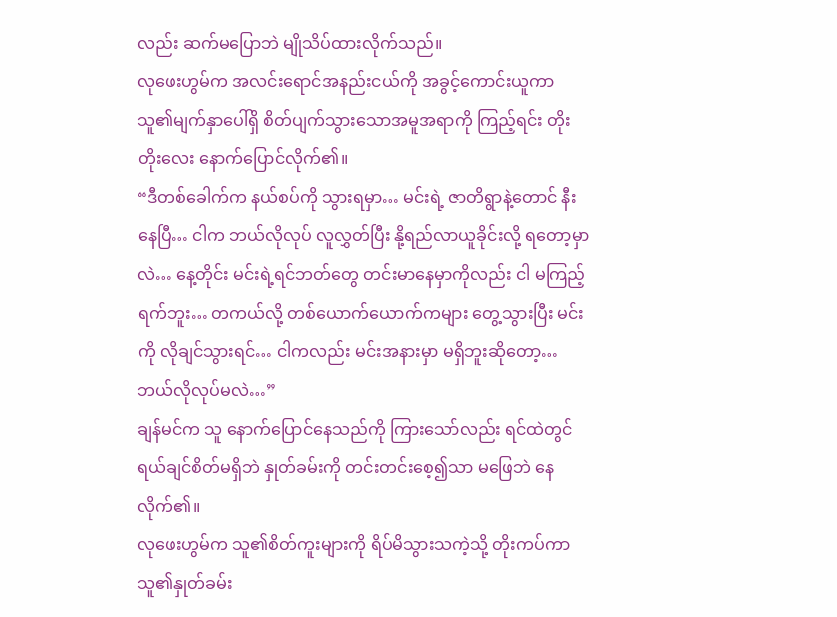လည်း ဆက်မပြောဘဲ မျိုသိပ်ထားလိုက်သည်။
လုဖေးဟွမ်က အလင်းရောင်အနည်းငယ်ကို အခွင့်ကောင်းယူကာ သူ၏မျက်နှာပေါ်ရှိ စိတ်ပျက်သွားသောအမူအရာကို ကြည့်ရင်း တိုးတိုးလေး နောက်ပြောင်လိုက်၏။
“ဒီတစ်ခေါက်က နယ်စပ်ကို သွားရမှာ… မင်းရဲ့ ဇာတိရွာနဲ့တောင် နီးနေပြီ… ငါက ဘယ်လိုလုပ် လူလွှတ်ပြီး နို့ရည်လာယူခိုင်းလို့ ရတော့မှာလဲ… နေ့တိုင်း မင်းရဲ့ရင်ဘတ်တွေ တင်းမာနေမှာကိုလည်း ငါ မကြည့်ရက်ဘူး… တကယ်လို့ တစ်ယောက်ယောက်ကများ တွေ့သွားပြီး မင်းကို လိုချင်သွားရင်… ငါကလည်း မင်းအနားမှာ မရှိဘူးဆိုတော့… ဘယ်လိုလုပ်မလဲ…”
ချန်မင်က သူ နောက်ပြောင်နေသည်ကို ကြားသော်လည်း ရင်ထဲတွင် ရယ်ချင်စိတ်မရှိဘဲ နှုတ်ခမ်းကို တင်းတင်းစေ့၍သာ မဖြေဘဲ နေလိုက်၏။
လုဖေးဟွမ်က သူ၏စိတ်ကူးများကို ရိပ်မိသွားသကဲ့သို့ တိုးကပ်ကာ သူ၏နှုတ်ခမ်း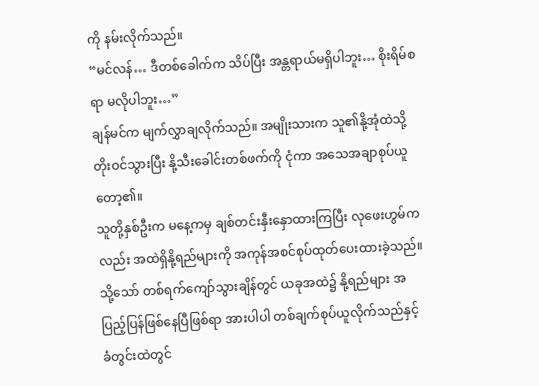ကို နမ်းလိုက်သည်။
“မင်လန်… ဒီတစ်ခေါက်က သိပ်ပြီး အန္တရာယ်မရှိပါဘူး… စိုးရိမ်စရာ မလိုပါဘူး…”
ချန်မင်က မျက်လွှာချလိုက်သည်။ အမျိုးသားက သူ၏နို့အုံထဲသို့ တိုးဝင်သွားပြီး နို့သီးခေါင်းတစ်ဖက်ကို ငုံကာ အသေအချာစုပ်ယူတော့၏။
သူတို့နှစ်ဦးက မနေ့ကမှ ချစ်တင်းနှီးနှောထားကြပြီး လုဖေးဟွမ်ကလည်း အထဲရှိနို့ရည်များကို အကုန်အစင်စုပ်ထုတ်ပေးထားခဲ့သည်။
သို့သော် တစ်ရက်ကျော်သွားချိန်တွင် ယခုအထဲ၌ နို့ရည်များ အပြည့်ပြန်ဖြစ်နေပြီဖြစ်ရာ အားပါပါ တစ်ချက်စုပ်ယူလိုက်သည်နှင့် ခံတွင်းထဲတွင်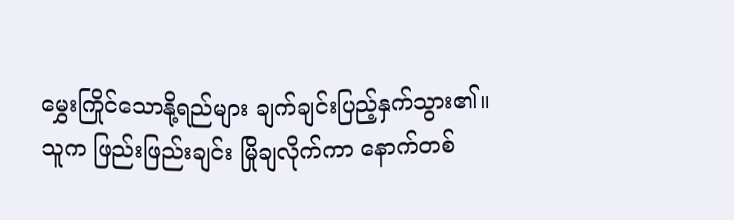မွှေးကြိုင်သောနို့ရည်များ ချက်ချင်းပြည့်နှက်သွား၏။
သူက ဖြည်းဖြည်းချင်း မြိုချလိုက်ကာ နောက်တစ်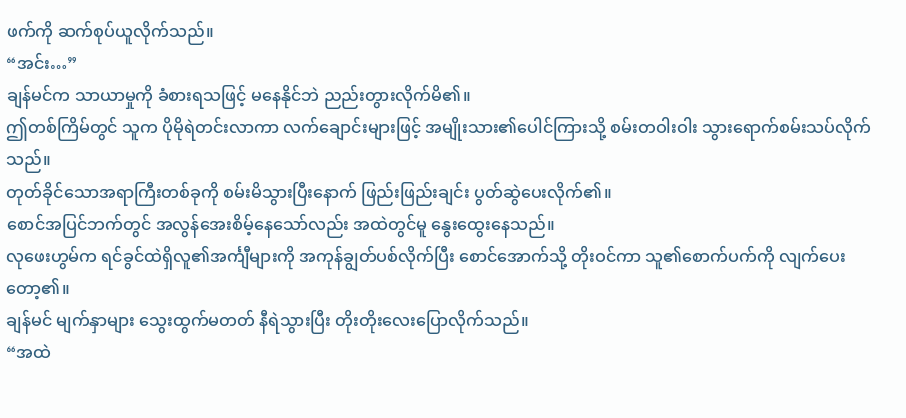ဖက်ကို ဆက်စုပ်ယူလိုက်သည်။
“အင်း…”
ချန်မင်က သာယာမှုကို ခံစားရသဖြင့် မနေနိုင်ဘဲ ညည်းတွားလိုက်မိ၏။
ဤတစ်ကြိမ်တွင် သူက ပိုမိုရဲတင်းလာကာ လက်ချောင်းများဖြင့် အမျိုးသား၏ပေါင်ကြားသို့ စမ်းတဝါးဝါး သွားရောက်စမ်းသပ်လိုက်သည်။
တုတ်ခိုင်သောအရာကြီးတစ်ခုကို စမ်းမိသွားပြီးနောက် ဖြည်းဖြည်းချင်း ပွတ်ဆွဲပေးလိုက်၏။
စောင်အပြင်ဘက်တွင် အလွန်အေးစိမ့်နေသော်လည်း အထဲတွင်မူ နွေးထွေးနေသည်။
လုဖေးဟွမ်က ရင်ခွင်ထဲရှိလူ၏အင်္ကျီများကို အကုန်ချွတ်ပစ်လိုက်ပြီး စောင်အောက်သို့ တိုးဝင်ကာ သူ၏စောက်ပက်ကို လျက်ပေးတော့၏။
ချန်မင် မျက်နှာများ သွေးထွက်မတတ် နီရဲသွားပြီး တိုးတိုးလေးပြောလိုက်သည်။
“အထဲ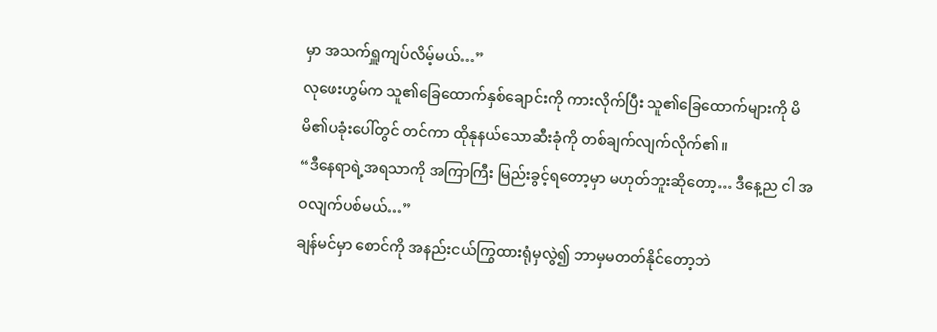မှာ အသက်ရှူကျပ်လိမ့်မယ်…”
လုဖေးဟွမ်က သူ၏ခြေထောက်နှစ်ချောင်းကို ကားလိုက်ပြီး သူ၏ခြေထောက်များကို မိမိ၏ပခုံးပေါ်တွင် တင်ကာ ထိုနုနယ်သောဆီးခုံကို တစ်ချက်လျက်လိုက်၏။
“ဒီနေရာရဲ့အရသာကို အကြာကြီး မြည်းခွင့်ရတော့မှာ မဟုတ်ဘူးဆိုတော့… ဒီနေ့ည ငါ အဝလျက်ပစ်မယ်…”
ချန်မင်မှာ စောင်ကို အနည်းငယ်ကြွထားရုံမှလွဲ၍ ဘာမှမတတ်နိုင်တော့ဘဲ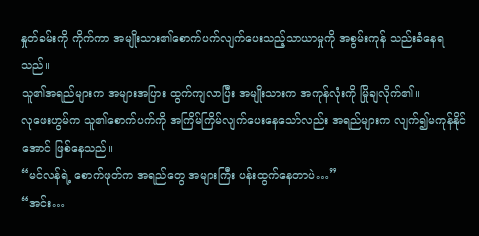နှုတ်ခမ်းကို ကိုက်ကာ အမျိုးသား၏စောက်ပက်လျက်ပေးသည့်သာယာမှုကို အစွမ်းကုန် သည်းခံနေရသည်။
သူ၏အရည်များက အများအပြား ထွက်ကျလာပြီး အမျိုးသားက အကုန်လုံးကို မြိုချလိုက်၏။
လုဖေးဟွမ်က သူ၏စောက်ပက်ကို အကြိမ်ကြိမ်လျက်ပေးနေသော်လည်း အရည်များက လျက်၍မကုန်နိုင်အောင် ဖြစ်နေသည်။
“မင်လန်ရဲ့ စောက်ဖုတ်က အရည်တွေ အများကြီး ပန်းထွက်နေတာပဲ…”
“အင်း…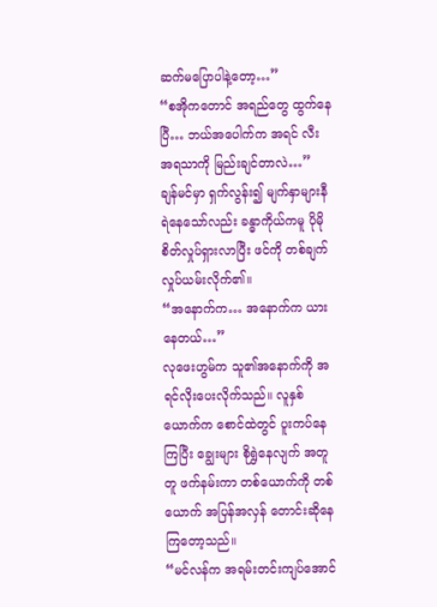ဆက်မပြောပါနဲ့တော့…”
“စအိုကတောင် အရည်တွေ ထွက်နေပြီ… ဘယ်အပေါက်က အရင် လီးအရသာကို မြည်းချင်တာလဲ…”
ချန်မင်မှာ ရှက်လွန်း၍ မျက်နှာများနီရဲနေသော်လည်း ခန္ဓာကိုယ်ကမူ ပိုမိုစိတ်လှုပ်ရှားလာပြီး ဖင်ကို တစ်ချက်လှုပ်ယမ်းလိုက်၏။
“အနောက်က… အနောက်က ယားနေတယ်…”
လုဖေးဟွမ်က သူ၏အနောက်ကို အရင်လိုးပေးလိုက်သည်။ လူနှစ်ယောက်က စောင်ထဲတွင် ပူးကပ်နေကြပြီး ချွေးများ စိုရွှဲနေလျက် အတူတူ ဖက်နမ်းကာ တစ်ယောက်ကို တစ်ယောက် အပြန်အလှန် တောင်းဆိုနေကြတော့သည်။
“မင်လန်က အရမ်းတင်းကျပ်အောင်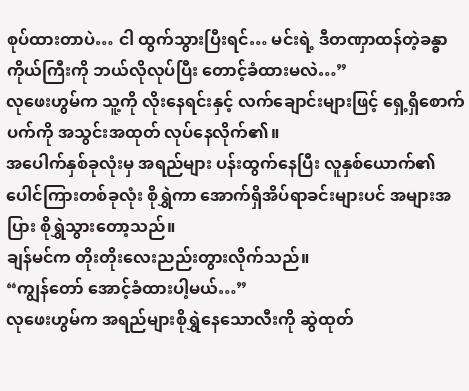စုပ်ထားတာပဲ… ငါ ထွက်သွားပြီးရင်… မင်းရဲ့ ဒီတဏှာထန်တဲ့ခန္ဓာကိုယ်ကြီးကို ဘယ်လိုလုပ်ပြီး တောင့်ခံထားမလဲ…”
လုဖေးဟွမ်က သူ့ကို လိုးနေရင်းနှင့် လက်ချောင်းများဖြင့် ရှေ့ရှိစောက်ပက်ကို အသွင်းအထုတ် လုပ်နေလိုက်၏။
အပေါက်နှစ်ခုလုံးမှ အရည်များ ပန်းထွက်နေပြီး လူနှစ်ယောက်၏ပေါင်ကြားတစ်ခုလုံး စိုရွှဲကာ အောက်ရှိအိပ်ရာခင်းများပင် အများအပြား စိုရွှဲသွားတော့သည်။
ချန်မင်က တိုးတိုးလေးညည်းတွားလိုက်သည်။
“ကျွန်တော် အောင့်ခံထားပါ့မယ်…”
လုဖေးဟွမ်က အရည်များစိုရွှဲနေသောလီးကို ဆွဲထုတ်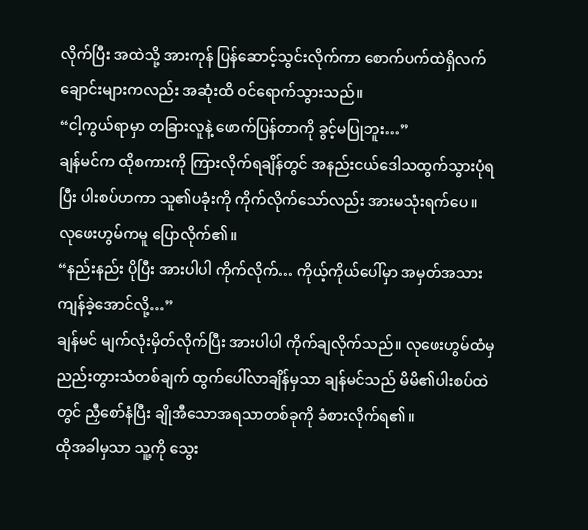လိုက်ပြီး အထဲသို့ အားကုန် ပြန်ဆောင့်သွင်းလိုက်ကာ စောက်ပက်ထဲရှိလက်ချောင်းများကလည်း အဆုံးထိ ဝင်ရောက်သွားသည်။
“ငါ့ကွယ်ရာမှာ တခြားလူနဲ့ ဖောက်ပြန်တာကို ခွင့်မပြုဘူး…”
ချန်မင်က ထိုစကားကို ကြားလိုက်ရချိန်တွင် အနည်းငယ်ဒေါသထွက်သွားပုံရပြီး ပါးစပ်ဟကာ သူ၏ပခုံးကို ကိုက်လိုက်သော်လည်း အားမသုံးရက်ပေ။
လုဖေးဟွမ်ကမူ ပြောလိုက်၏။
“နည်းနည်း ပိုပြီး အားပါပါ ကိုက်လိုက်… ကိုယ့်ကိုယ်ပေါ်မှာ အမှတ်အသား ကျန်ခဲ့အောင်လို့…”
ချန်မင် မျက်လုံးမှိတ်လိုက်ပြီး အားပါပါ ကိုက်ချလိုက်သည်။ လုဖေးဟွမ်ထံမှ ညည်းတွားသံတစ်ချက် ထွက်ပေါ်လာချိန်မှသာ ချန်မင်သည် မိမိ၏ပါးစပ်ထဲတွင် ညှီစော်နံပြီး ချိုအီသောအရသာတစ်ခုကို ခံစားလိုက်ရ၏။
ထိုအခါမှသာ သူ့ကို သွေး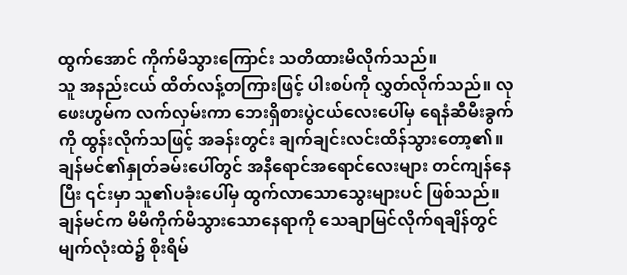ထွက်အောင် ကိုက်မိသွားကြောင်း သတိထားမိလိုက်သည်။
သူ အနည်းငယ် ထိတ်လန့်တကြားဖြင့် ပါးစပ်ကို လွှတ်လိုက်သည်။ လုဖေးဟွမ်က လက်လှမ်းကာ ဘေးရှိစားပွဲငယ်လေးပေါ်မှ ရေနံဆီမီးခွက်ကို ထွန်းလိုက်သဖြင့် အခန်းတွင်း ချက်ချင်းလင်းထိန်သွားတော့၏။
ချန်မင်၏နှုတ်ခမ်းပေါ်တွင် အနီရောင်အရောင်လေးများ တင်ကျန်နေပြီး ၎င်းမှာ သူ၏ပခုံးပေါ်မှ ထွက်လာသောသွေးများပင် ဖြစ်သည်။
ချန်မင်က မိမိကိုက်မိသွားသောနေရာကို သေချာမြင်လိုက်ရချိန်တွင် မျက်လုံးထဲ၌ စိုးရိမ်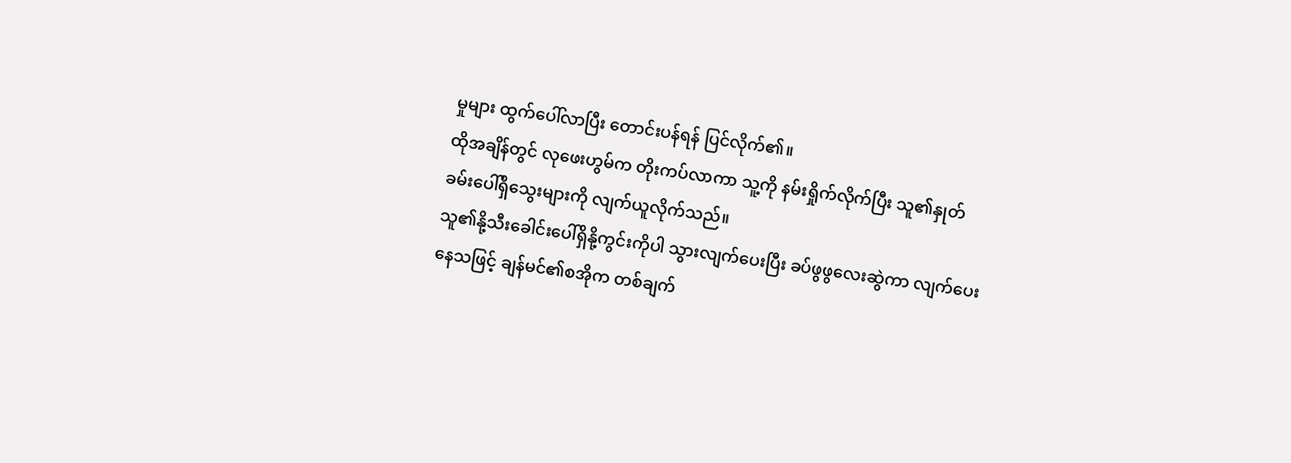မှုများ ထွက်ပေါ်လာပြီး တောင်းပန်ရန် ပြင်လိုက်၏။
ထိုအချိန်တွင် လုဖေးဟွမ်က တိုးကပ်လာကာ သူ့ကို နမ်းရှိုက်လိုက်ပြီး သူ၏နှုတ်ခမ်းပေါ်ရှိသွေးများကို လျက်ယူလိုက်သည်။
သူ၏နို့သီးခေါင်းပေါ်ရှိနို့ကွင်းကိုပါ သွားလျက်ပေးပြီး ခပ်ဖွဖွလေးဆွဲကာ လျက်ပေးနေသဖြင့် ချန်မင်၏စအိုက တစ်ချက်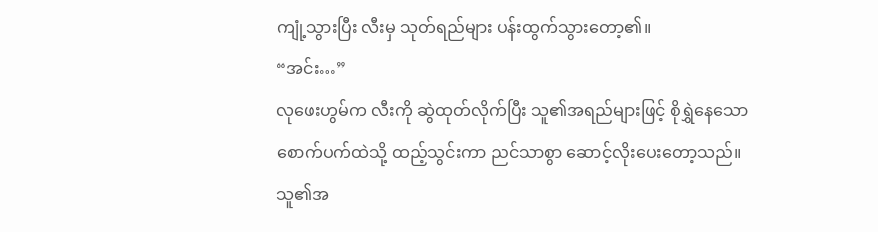ကျုံ့သွားပြီး လီးမှ သုတ်ရည်များ ပန်းထွက်သွားတော့၏။
“အင်း…”
လုဖေးဟွမ်က လီးကို ဆွဲထုတ်လိုက်ပြီး သူ၏အရည်များဖြင့် စိုရွှဲနေသောစောက်ပက်ထဲသို့ ထည့်သွင်းကာ ညင်သာစွာ ဆောင့်လိုးပေးတော့သည်။
သူ၏အ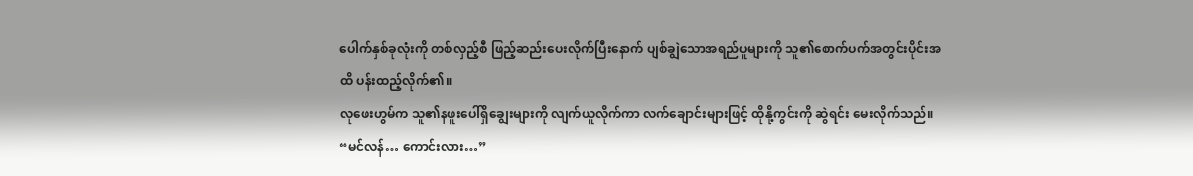ပေါက်နှစ်ခုလုံးကို တစ်လှည့်စီ ဖြည့်ဆည်းပေးလိုက်ပြီးနောက် ပျစ်ချွဲသောအရည်ပူများကို သူ၏စောက်ပက်အတွင်းပိုင်းအထိ ပန်းထည့်လိုက်၏။
လုဖေးဟွမ်က သူ၏နဖူးပေါ်ရှိချွေးများကို လျက်ယူလိုက်ကာ လက်ချောင်းများဖြင့် ထိုနို့ကွင်းကို ဆွဲရင်း မေးလိုက်သည်။
“မင်လန်… ကောင်းလား…”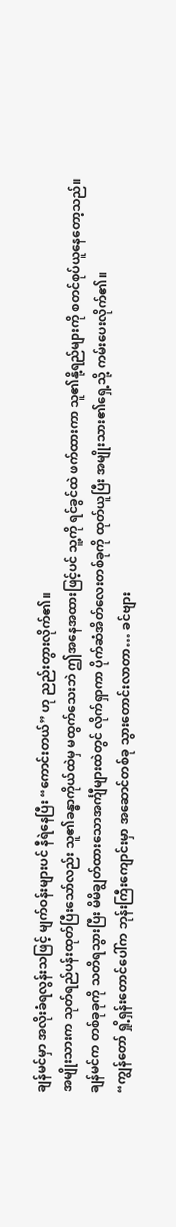ချန်မင်မှာ အလိုးခံရလွန်းသဖြင့် မျက်ဝန်းများပင် နီရဲနေပြီး “ကောင်းတယ်” ဟု ညည်းတွားလိုက်၏။
အမျိုးသားက သုတ်ရည်ပန်းထုတ်ပြီးသော်လည်း သူ၏ခန္ဓာကိုယ်ထဲမှ မထွက်သေးဘဲ ဤအနေအထားဖြင့်ပင် သူ့ကို ရင်ခွင်ထဲ ဖက်ထားကာ သူ၏နို့ရည်များကို စတင်စုပ်ယူနေတော့သည်။
ချန်မင်က တစ်ခုခုကို သတိရသွားပြီး မိမိချွတ်ထားသောအင်္ကျီများထဲတွင် လိုက်ရှာကာ ပိုက်ဆံအိတ်လေးတစ်ခုကို ထုတ်ယူပြီး အမျိုးသား၏ရှေ့သို့ ကမ်းပေးလိုက်၏။
“ကျွန်တော် ရှို့ရှန်းတောင်ပေါ်က ဘုန်းကြီးကျောင်းမှာ အဆောင်တစ်ခု သွားတောင်းလာတာ… ခင်ဗျား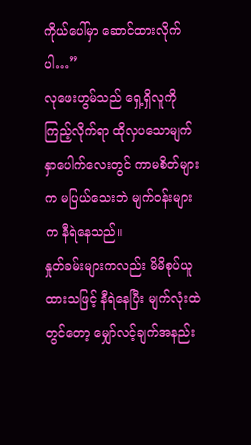ကိုယ်ပေါ်မှာ ဆောင်ထားလိုက်ပါ…”
လုဖေးဟွမ်သည် ရှေ့ရှိလူကို ကြည့်လိုက်ရာ ထိုလှပသောမျက်နှာပေါက်လေးတွင် ကာမစိတ်များက မပြယ်သေးဘဲ မျက်ဝန်းများက နီရဲနေသည်။
နှုတ်ခမ်းများကလည်း မိမိစုပ်ယူထားသဖြင့် နီရဲနေပြီး မျက်လုံးထဲတွင်တော့ မျှော်လင့်ချက်အနည်း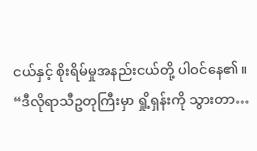ငယ်နှင့် စိုးရိမ်မှုအနည်းငယ်တို့ ပါဝင်နေ၏။
“ဒီလိုရာသီဥတုကြီးမှာ ရှို့ရှန်းကို သွားတာ…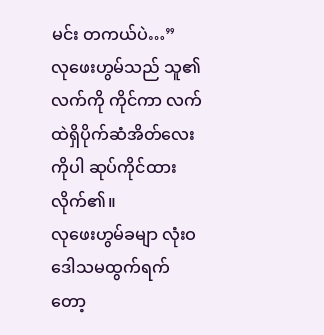မင်း တကယ်ပဲ…”
လုဖေးဟွမ်သည် သူ၏လက်ကို ကိုင်ကာ လက်ထဲရှိပိုက်ဆံအိတ်လေးကိုပါ ဆုပ်ကိုင်ထားလိုက်၏။
လုဖေးဟွမ်ခမျာ လုံးဝဒေါသမထွက်ရက်တော့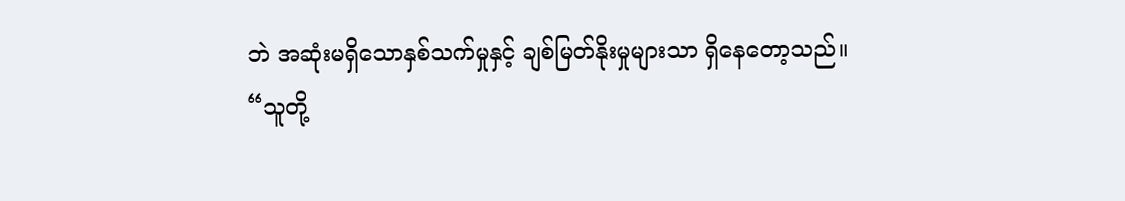ဘဲ အဆုံးမရှိသောနှစ်သက်မှုနှင့် ချစ်မြတ်နိုးမှုများသာ ရှိနေတော့သည်။
“သူတို့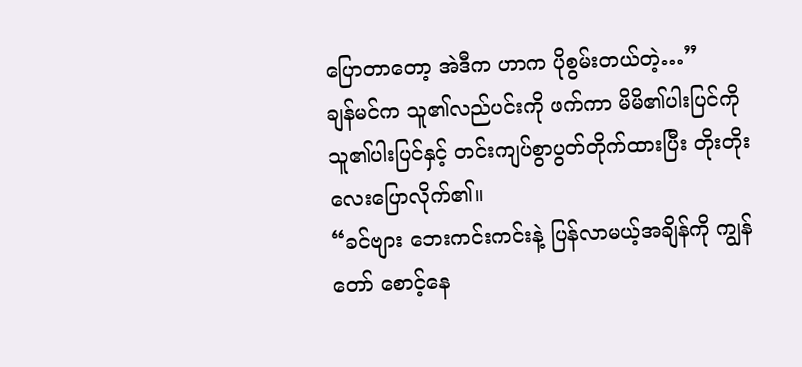ပြောတာတော့ အဲဒီက ဟာက ပိုစွမ်းတယ်တဲ့…”
ချန်မင်က သူ၏လည်ပင်းကို ဖက်ကာ မိမိ၏ပါးပြင်ကို သူ၏ပါးပြင်နှင့် တင်းကျပ်စွာပွတ်တိုက်ထားပြီး တိုးတိုးလေးပြောလိုက်၏။
“ခင်ဗျား ဘေးကင်းကင်းနဲ့ ပြန်လာမယ့်အချိန်ကို ကျွန်တော် စောင့်နေ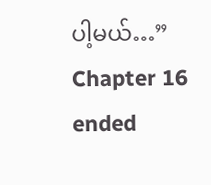ပါ့မယ်…”
Chapter 16 ended